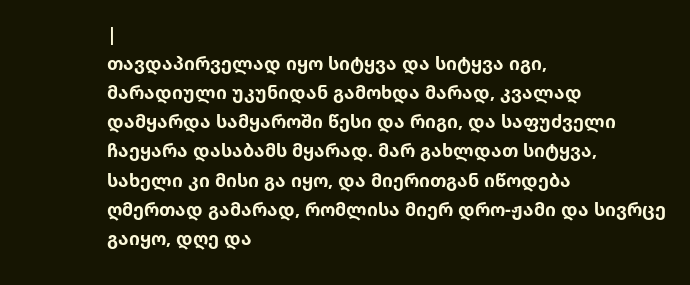|
თავდაპირველად იყო სიტყვა და სიტყვა იგი, მარადიული უკუნიდან გამოხდა მარად, კვალად დამყარდა სამყაროში წესი და რიგი, და საფუძველი ჩაეყარა დასაბამს მყარად. მარ გახლდათ სიტყვა, სახელი კი მისი გა იყო, და მიერითგან იწოდება ღმერთად გამარად, რომლისა მიერ დრო-ჟამი და სივრცე გაიყო, დღე და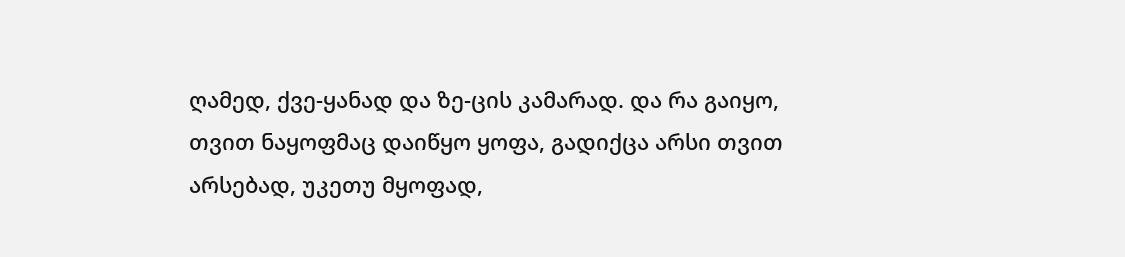ღამედ, ქვე-ყანად და ზე-ცის კამარად. და რა გაიყო, თვით ნაყოფმაც დაიწყო ყოფა, გადიქცა არსი თვით არსებად, უკეთუ მყოფად,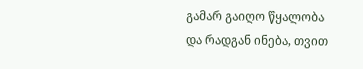გამარ გაიღო წყალობა და რადგან ინება, თვით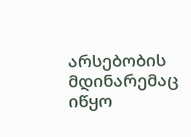არსებობის მდინარემაც იწყო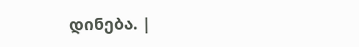დინება. |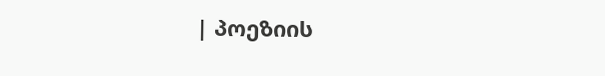| პოეზიის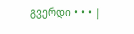გვერდი • • • |